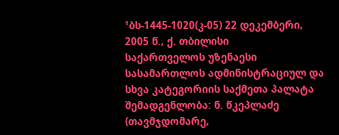¹ბს-1445-1020(კ-05) 22 დეკემბერი, 2005 წ., ქ. თბილისი
საქართველოს უზენაესი სასამართლოს ადმინისტრაციულ და სხვა კატეგორიის საქმეთა პალატა შემადგენლობა: ნ. წკეპლაძე (თავმჯდომარე,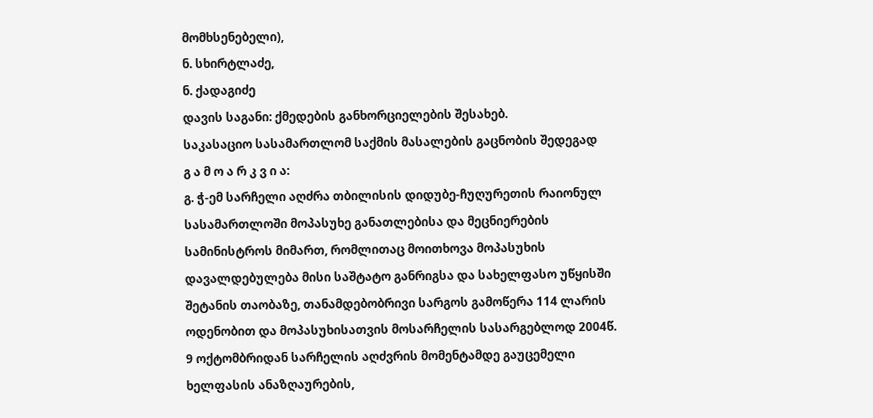მომხსენებელი),
ნ. სხირტლაძე,
ნ. ქადაგიძე
დავის საგანი: ქმედების განხორციელების შესახებ.
საკასაციო სასამართლომ საქმის მასალების გაცნობის შედეგად
გ ა მ ო ა რ კ ვ ი ა:
გ. ჭ-ემ სარჩელი აღძრა თბილისის დიდუბე-ჩუღურეთის რაიონულ სასამართლოში მოპასუხე განათლებისა და მეცნიერების სამინისტროს მიმართ, რომლითაც მოითხოვა მოპასუხის დავალდებულება მისი საშტატო განრიგსა და სახელფასო უწყისში შეტანის თაობაზე, თანამდებობრივი სარგოს გამოწერა 114 ლარის ოდენობით და მოპასუხისათვის მოსარჩელის სასარგებლოდ 2004წ. 9 ოქტომბრიდან სარჩელის აღძვრის მომენტამდე გაუცემელი ხელფასის ანაზღაურების,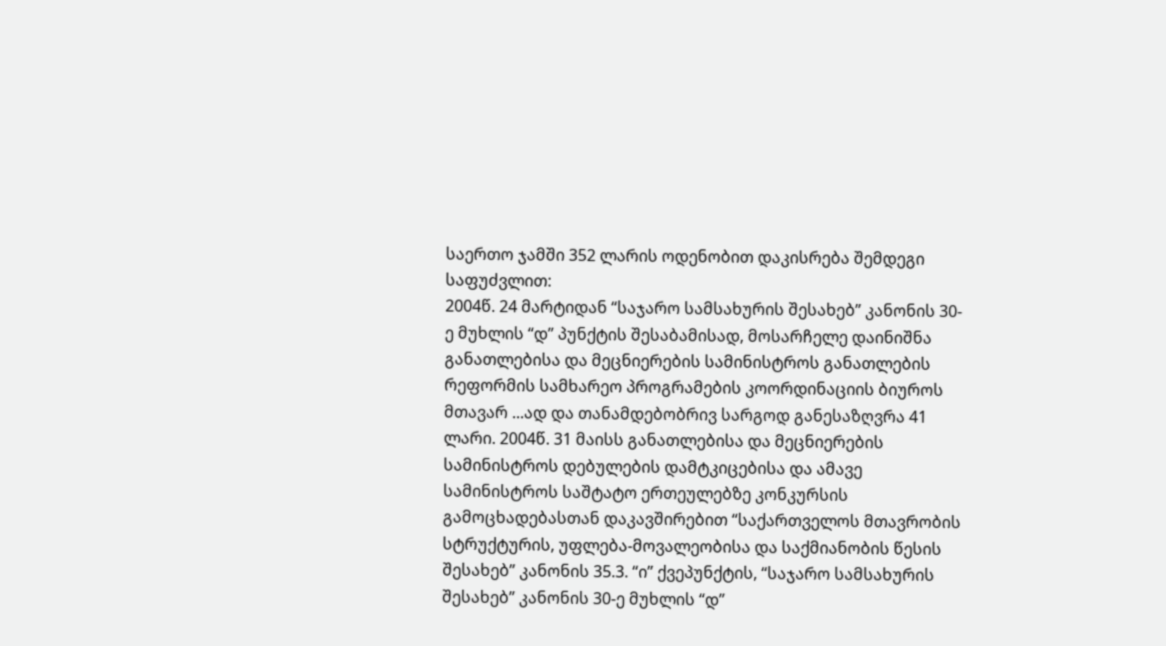საერთო ჯამში 352 ლარის ოდენობით დაკისრება შემდეგი საფუძვლით:
2004წ. 24 მარტიდან “საჯარო სამსახურის შესახებ” კანონის 30-ე მუხლის “დ” პუნქტის შესაბამისად, მოსარჩელე დაინიშნა განათლებისა და მეცნიერების სამინისტროს განათლების რეფორმის სამხარეო პროგრამების კოორდინაციის ბიუროს მთავარ ...ად და თანამდებობრივ სარგოდ განესაზღვრა 41 ლარი. 2004წ. 31 მაისს განათლებისა და მეცნიერების სამინისტროს დებულების დამტკიცებისა და ამავე სამინისტროს საშტატო ერთეულებზე კონკურსის გამოცხადებასთან დაკავშირებით “საქართველოს მთავრობის სტრუქტურის, უფლება-მოვალეობისა და საქმიანობის წესის შესახებ” კანონის 35.3. “ი” ქვეპუნქტის, “საჯარო სამსახურის შესახებ” კანონის 30-ე მუხლის “დ”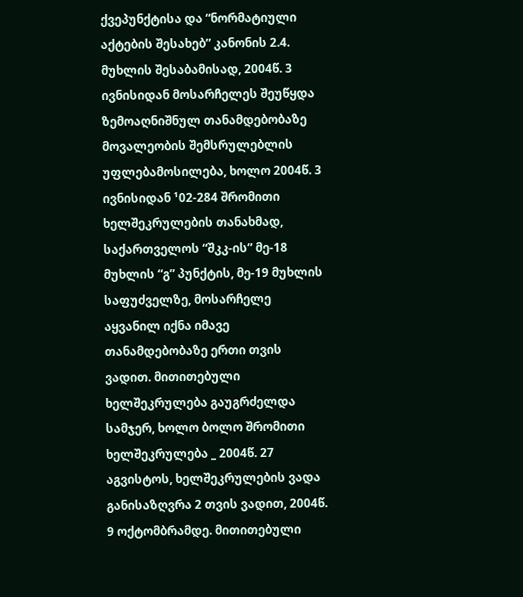ქვეპუნქტისა და “ნორმატიული აქტების შესახებ” კანონის 2.4. მუხლის შესაბამისად, 2004წ. 3 ივნისიდან მოსარჩელეს შეუწყდა ზემოაღნიშნულ თანამდებობაზე მოვალეობის შემსრულებლის უფლებამოსილება, ხოლო 2004წ. 3 ივნისიდან ¹02-284 შრომითი ხელშეკრულების თანახმად, საქართველოს “შკკ-ის” მე-18 მუხლის “გ” პუნქტის, მე-19 მუხლის საფუძველზე, მოსარჩელე აყვანილ იქნა იმავე თანამდებობაზე ერთი თვის ვადით. მითითებული ხელშეკრულება გაუგრძელდა სამჯერ, ხოლო ბოლო შრომითი ხელშეკრულება _ 2004წ. 27 აგვისტოს, ხელშეკრულების ვადა განისაზღვრა 2 თვის ვადით, 2004წ. 9 ოქტომბრამდე. მითითებული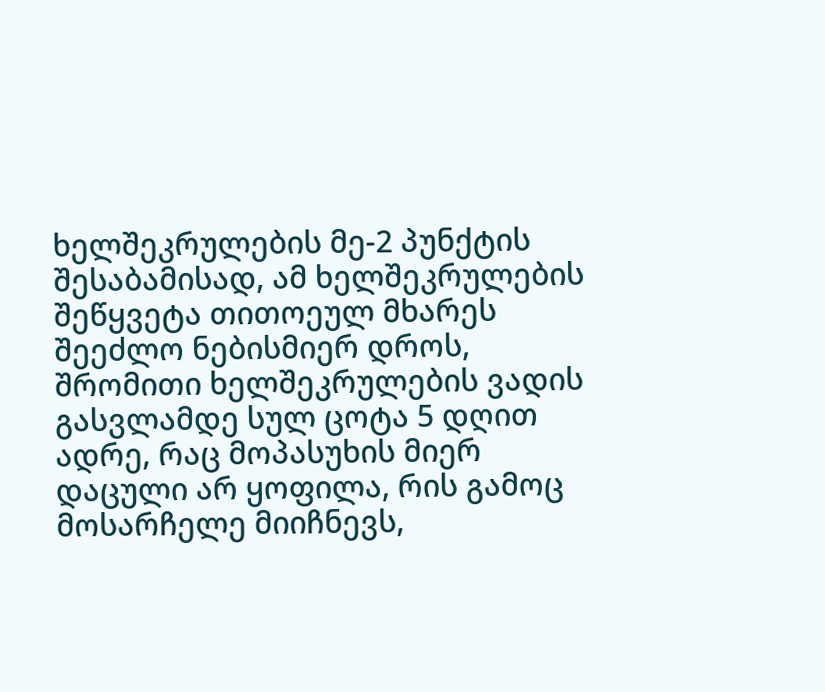ხელშეკრულების მე-2 პუნქტის შესაბამისად, ამ ხელშეკრულების შეწყვეტა თითოეულ მხარეს შეეძლო ნებისმიერ დროს, შრომითი ხელშეკრულების ვადის გასვლამდე სულ ცოტა 5 დღით ადრე, რაც მოპასუხის მიერ დაცული არ ყოფილა, რის გამოც მოსარჩელე მიიჩნევს,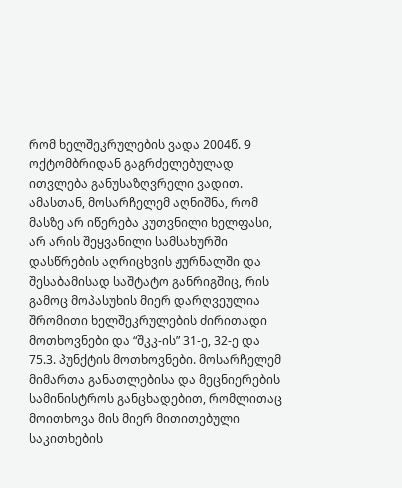რომ ხელშეკრულების ვადა 2004წ. 9 ოქტომბრიდან გაგრძელებულად ითვლება განუსაზღვრელი ვადით. ამასთან, მოსარჩელემ აღნიშნა, რომ მასზე არ იწერება კუთვნილი ხელფასი, არ არის შეყვანილი სამსახურში დასწრების აღრიცხვის ჟურნალში და შესაბამისად საშტატო განრიგშიც, რის გამოც მოპასუხის მიერ დარღვეულია შრომითი ხელშეკრულების ძირითადი მოთხოვნები და “შკკ-ის” 31-ე, 32-ე და 75.3. პუნქტის მოთხოვნები. მოსარჩელემ მიმართა განათლებისა და მეცნიერების სამინისტროს განცხადებით, რომლითაც მოითხოვა მის მიერ მითითებული საკითხების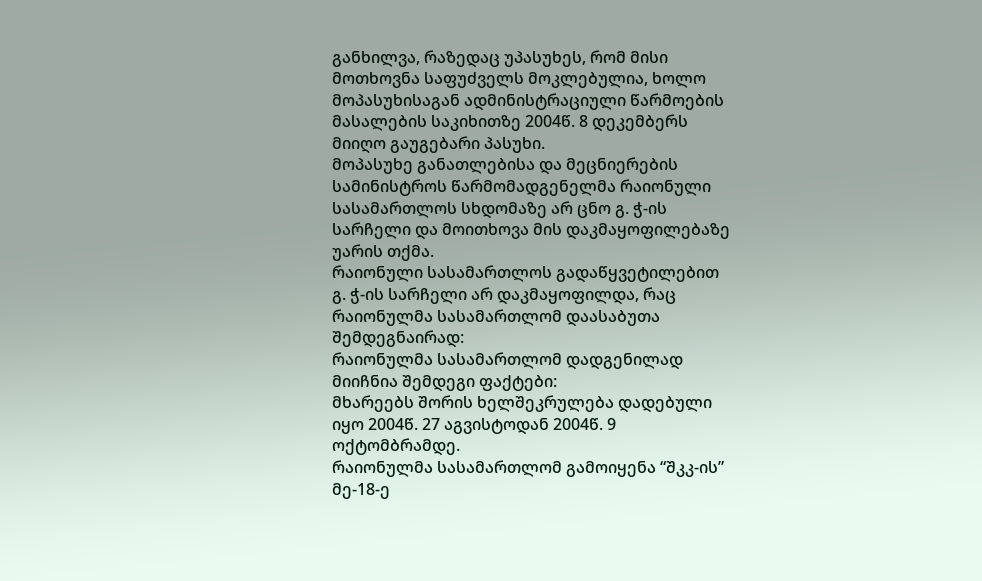განხილვა, რაზედაც უპასუხეს, რომ მისი მოთხოვნა საფუძველს მოკლებულია, ხოლო მოპასუხისაგან ადმინისტრაციული წარმოების მასალების საკიხითზე 2004წ. 8 დეკემბერს მიიღო გაუგებარი პასუხი.
მოპასუხე განათლებისა და მეცნიერების სამინისტროს წარმომადგენელმა რაიონული სასამართლოს სხდომაზე არ ცნო გ. ჭ-ის სარჩელი და მოითხოვა მის დაკმაყოფილებაზე უარის თქმა.
რაიონული სასამართლოს გადაწყვეტილებით გ. ჭ-ის სარჩელი არ დაკმაყოფილდა, რაც რაიონულმა სასამართლომ დაასაბუთა შემდეგნაირად:
რაიონულმა სასამართლომ დადგენილად მიიჩნია შემდეგი ფაქტები:
მხარეებს შორის ხელშეკრულება დადებული იყო 2004წ. 27 აგვისტოდან 2004წ. 9 ოქტომბრამდე.
რაიონულმა სასამართლომ გამოიყენა “შკკ-ის” მე-18-ე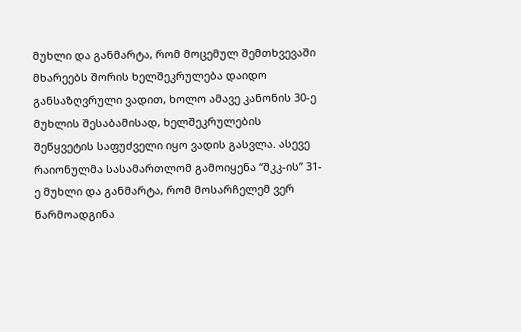მუხლი და განმარტა, რომ მოცემულ შემთხვევაში მხარეებს შორის ხელშეკრულება დაიდო განსაზღვრული ვადით, ხოლო ამავე კანონის 30-ე მუხლის შესაბამისად, ხელშეკრულების შეწყვეტის საფუძველი იყო ვადის გასვლა. ასევე რაიონულმა სასამართლომ გამოიყენა “შკკ-ის” 31-ე მუხლი და განმარტა, რომ მოსარჩელემ ვერ წარმოადგინა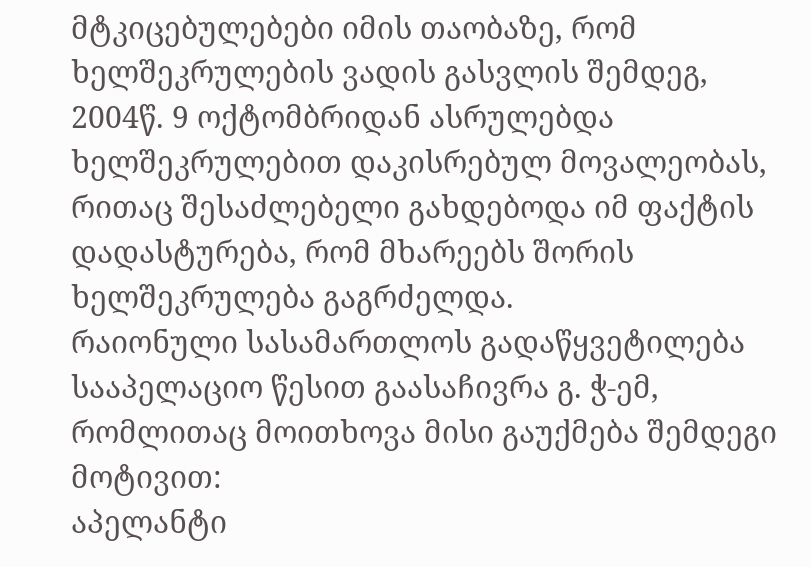მტკიცებულებები იმის თაობაზე, რომ ხელშეკრულების ვადის გასვლის შემდეგ, 2004წ. 9 ოქტომბრიდან ასრულებდა ხელშეკრულებით დაკისრებულ მოვალეობას, რითაც შესაძლებელი გახდებოდა იმ ფაქტის დადასტურება, რომ მხარეებს შორის ხელშეკრულება გაგრძელდა.
რაიონული სასამართლოს გადაწყვეტილება სააპელაციო წესით გაასაჩივრა გ. ჭ-ემ, რომლითაც მოითხოვა მისი გაუქმება შემდეგი მოტივით:
აპელანტი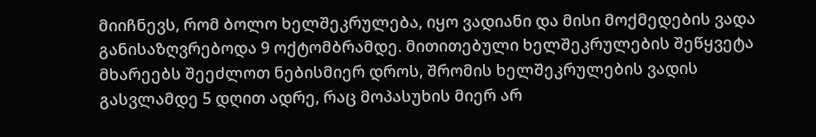მიიჩნევს, რომ ბოლო ხელშეკრულება, იყო ვადიანი და მისი მოქმედების ვადა განისაზღვრებოდა 9 ოქტომბრამდე. მითითებული ხელშეკრულების შეწყვეტა მხარეებს შეეძლოთ ნებისმიერ დროს, შრომის ხელშეკრულების ვადის გასვლამდე 5 დღით ადრე, რაც მოპასუხის მიერ არ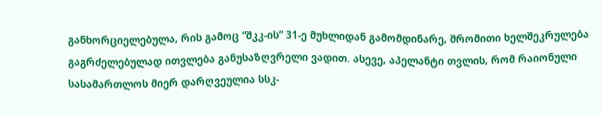განხორციელებულა, რის გამოც “შკკ-ის” 31-ე მუხლიდან გამომდინარე, შრომითი ხელშეკრულება გაგრძელებულად ითვლება განუსაზღვრელი ვადით. ასევე, აპელანტი თვლის, რომ რაიონული სასამართლოს მიერ დარღვეულია სსკ-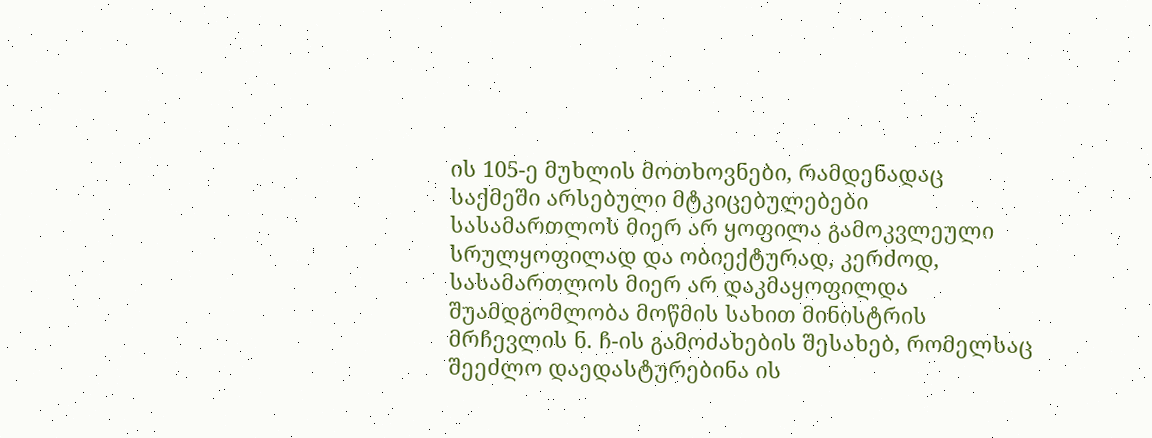ის 105-ე მუხლის მოთხოვნები, რამდენადაც საქმეში არსებული მტკიცებულებები სასამართლოს მიერ არ ყოფილა გამოკვლეული სრულყოფილად და ობიექტურად, კერძოდ, სასამართლოს მიერ არ დაკმაყოფილდა შუამდგომლობა მოწმის სახით მინისტრის მრჩევლის ნ. ჩ-ის გამოძახების შესახებ, რომელსაც შეეძლო დაედასტურებინა ის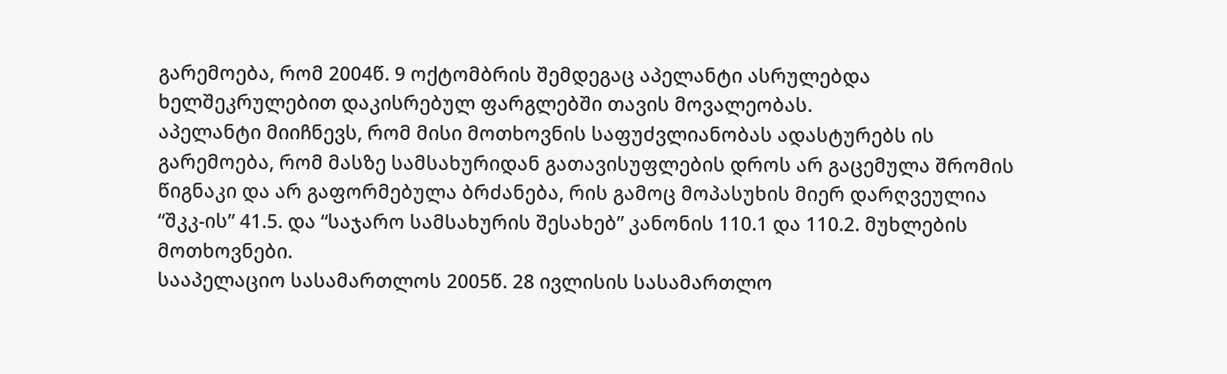გარემოება, რომ 2004წ. 9 ოქტომბრის შემდეგაც აპელანტი ასრულებდა ხელშეკრულებით დაკისრებულ ფარგლებში თავის მოვალეობას.
აპელანტი მიიჩნევს, რომ მისი მოთხოვნის საფუძვლიანობას ადასტურებს ის გარემოება, რომ მასზე სამსახურიდან გათავისუფლების დროს არ გაცემულა შრომის წიგნაკი და არ გაფორმებულა ბრძანება, რის გამოც მოპასუხის მიერ დარღვეულია “შკკ-ის” 41.5. და “საჯარო სამსახურის შესახებ” კანონის 110.1 და 110.2. მუხლების მოთხოვნები.
სააპელაციო სასამართლოს 2005წ. 28 ივლისის სასამართლო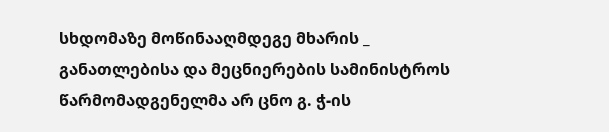სხდომაზე მოწინააღმდეგე მხარის _ განათლებისა და მეცნიერების სამინისტროს წარმომადგენელმა არ ცნო გ. ჭ-ის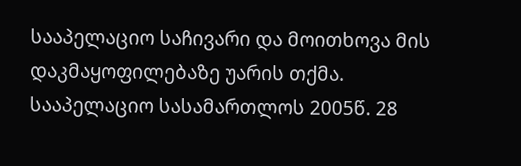სააპელაციო საჩივარი და მოითხოვა მის დაკმაყოფილებაზე უარის თქმა.
სააპელაციო სასამართლოს 2005წ. 28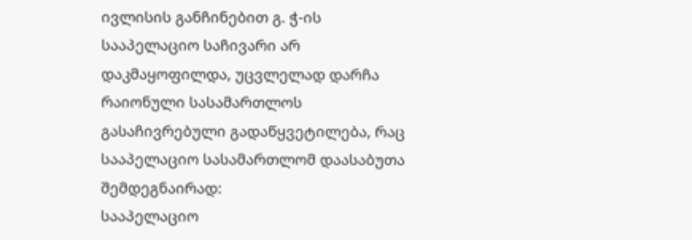ივლისის განჩინებით გ. ჭ-ის სააპელაციო საჩივარი არ დაკმაყოფილდა, უცვლელად დარჩა რაიონული სასამართლოს გასაჩივრებული გადაწყვეტილება, რაც სააპელაციო სასამართლომ დაასაბუთა შემდეგნაირად:
სააპელაციო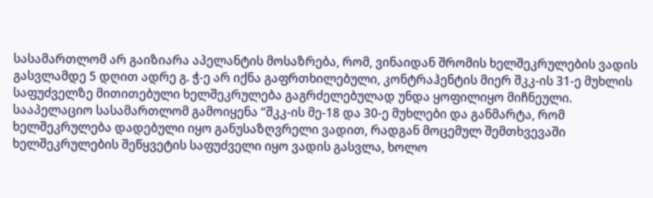სასამართლომ არ გაიზიარა აპელანტის მოსაზრება, რომ, ვინაიდან შრომის ხელშეკრულების ვადის გასვლამდე 5 დღით ადრე გ. ჭ-ე არ იქნა გაფრთხილებული, კონტრაჰენტის მიერ შკკ-ის 31-ე მუხლის საფუძველზე მითითებული ხელშეკრულება გაგრძელებულად უნდა ყოფილიყო მიჩნეული.
სააპელაციო სასამართლომ გამოიყენა “შკკ-ის მე-18 და 30-ე მუხლები და განმარტა, რომ ხელშეკრულება დადებული იყო განუსაზღვრელი ვადით, რადგან მოცემულ შემთხვევაში ხელშეკრულების შეწყვეტის საფუძველი იყო ვადის გასვლა, ხოლო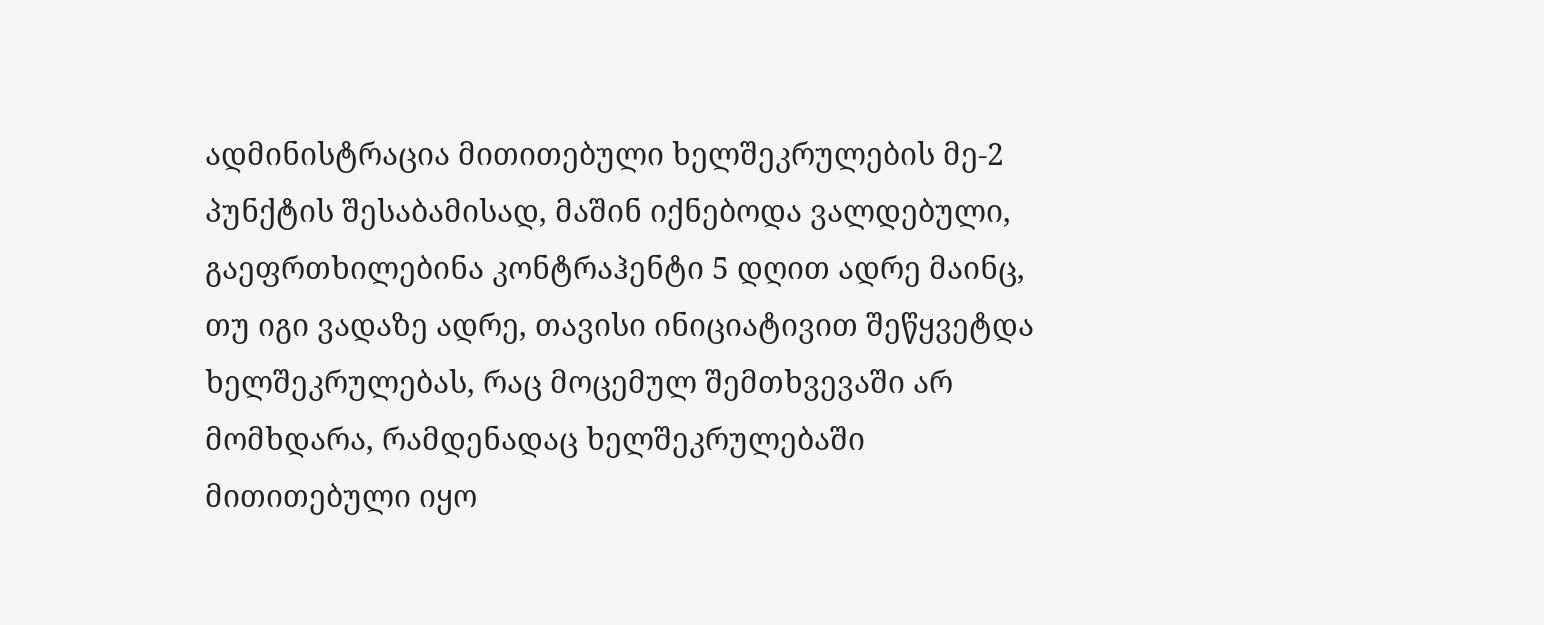ადმინისტრაცია მითითებული ხელშეკრულების მე-2 პუნქტის შესაბამისად, მაშინ იქნებოდა ვალდებული, გაეფრთხილებინა კონტრაჰენტი 5 დღით ადრე მაინც, თუ იგი ვადაზე ადრე, თავისი ინიციატივით შეწყვეტდა ხელშეკრულებას, რაც მოცემულ შემთხვევაში არ მომხდარა, რამდენადაც ხელშეკრულებაში მითითებული იყო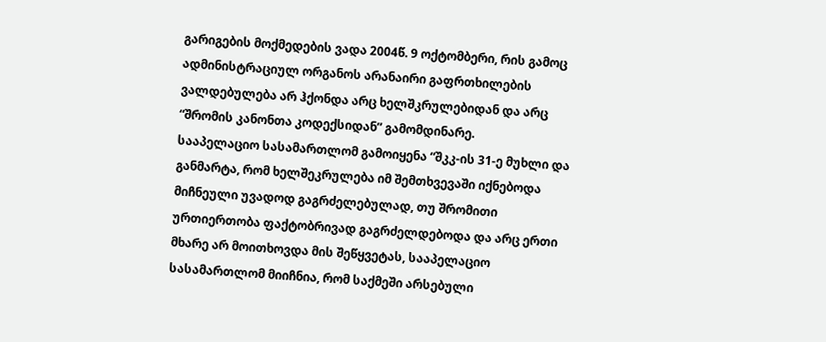გარიგების მოქმედების ვადა 2004წ. 9 ოქტომბერი, რის გამოც ადმინისტრაციულ ორგანოს არანაირი გაფრთხილების ვალდებულება არ ჰქონდა არც ხელშკრულებიდან და არც “შრომის კანონთა კოდექსიდან” გამომდინარე.
სააპელაციო სასამართლომ გამოიყენა “შკკ-ის 31-ე მუხლი და განმარტა, რომ ხელშეკრულება იმ შემთხვევაში იქნებოდა მიჩნეული უვადოდ გაგრძელებულად, თუ შრომითი ურთიერთობა ფაქტობრივად გაგრძელდებოდა და არც ერთი მხარე არ მოითხოვდა მის შეწყვეტას, სააპელაციო სასამართლომ მიიჩნია, რომ საქმეში არსებული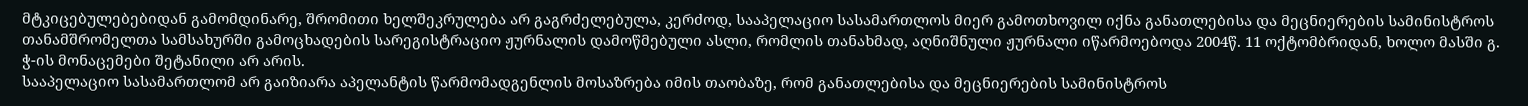მტკიცებულებებიდან გამომდინარე, შრომითი ხელშეკრულება არ გაგრძელებულა, კერძოდ, სააპელაციო სასამართლოს მიერ გამოთხოვილ იქნა განათლებისა და მეცნიერების სამინისტროს თანამშრომელთა სამსახურში გამოცხადების სარეგისტრაციო ჟურნალის დამოწმებული ასლი, რომლის თანახმად, აღნიშნული ჟურნალი იწარმოებოდა 2004წ. 11 ოქტომბრიდან, ხოლო მასში გ. ჭ-ის მონაცემები შეტანილი არ არის.
სააპელაციო სასამართლომ არ გაიზიარა აპელანტის წარმომადგენლის მოსაზრება იმის თაობაზე, რომ განათლებისა და მეცნიერების სამინისტროს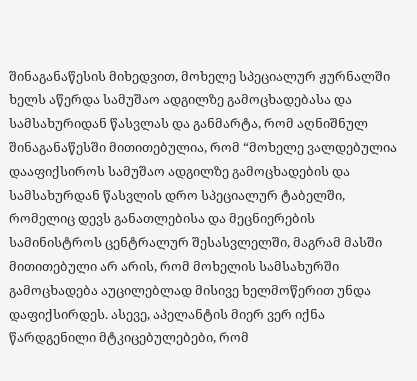შინაგანაწესის მიხედვით, მოხელე სპეციალურ ჟურნალში ხელს აწერდა სამუშაო ადგილზე გამოცხადებასა და სამსახურიდან წასვლას და განმარტა, რომ აღნიშნულ შინაგანაწესში მითითებულია, რომ “მოხელე ვალდებულია დააფიქსიროს სამუშაო ადგილზე გამოცხადების და სამსახურდან წასვლის დრო სპეციალურ ტაბელში, რომელიც დევს განათლებისა და მეცნიერების სამინისტროს ცენტრალურ შესასვლელში, მაგრამ მასში მითითებული არ არის, რომ მოხელის სამსახურში გამოცხადება აუცილებლად მისივე ხელმოწერით უნდა დაფიქსირდეს. ასევე, აპელანტის მიერ ვერ იქნა წარდგენილი მტკიცებულებები, რომ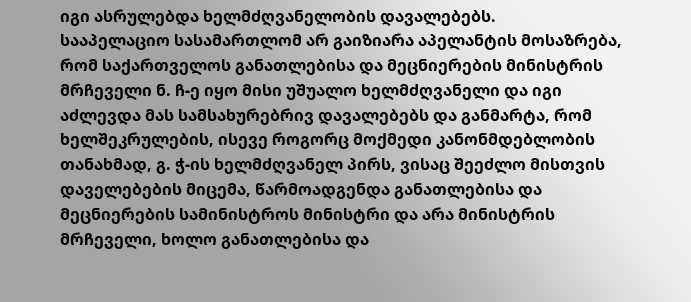იგი ასრულებდა ხელმძღვანელობის დავალებებს.
სააპელაციო სასამართლომ არ გაიზიარა აპელანტის მოსაზრება, რომ საქართველოს განათლებისა და მეცნიერების მინისტრის მრჩეველი ნ. ჩ-ე იყო მისი უშუალო ხელმძღვანელი და იგი აძლევდა მას სამსახურებრივ დავალებებს და განმარტა, რომ ხელშეკრულების, ისევე როგორც მოქმედი კანონმდებლობის თანახმად, გ. ჭ-ის ხელმძღვანელ პირს, ვისაც შეეძლო მისთვის დაველებების მიცემა, წარმოადგენდა განათლებისა და მეცნიერების სამინისტროს მინისტრი და არა მინისტრის მრჩეველი, ხოლო განათლებისა და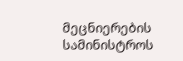მეცნიერების სამინისტროს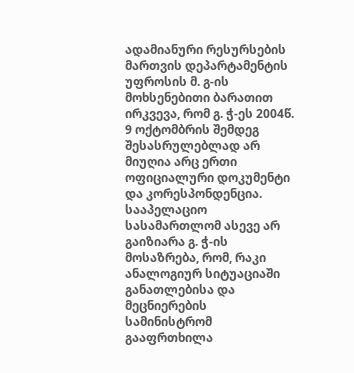ადამიანური რესურსების მართვის დეპარტამენტის უფროსის მ. გ-ის მოხსენებითი ბარათით ირკვევა, რომ გ. ჭ-ეს 2004წ. 9 ოქტომბრის შემდეგ შესასრულებლად არ მიუღია არც ერთი ოფიციალური დოკუმენტი და კორესპონდენცია.
სააპელაციო სასამართლომ ასევე არ გაიზიარა გ. ჭ-ის მოსაზრება, რომ, რაკი ანალოგიურ სიტუაციაში განათლებისა და მეცნიერების სამინისტრომ გააფრთხილა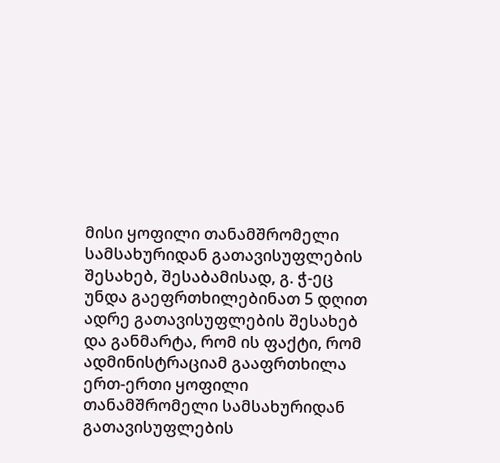მისი ყოფილი თანამშრომელი სამსახურიდან გათავისუფლების შესახებ, შესაბამისად, გ. ჭ-ეც უნდა გაეფრთხილებინათ 5 დღით ადრე გათავისუფლების შესახებ და განმარტა, რომ ის ფაქტი, რომ ადმინისტრაციამ გააფრთხილა ერთ-ერთი ყოფილი თანამშრომელი სამსახურიდან გათავისუფლების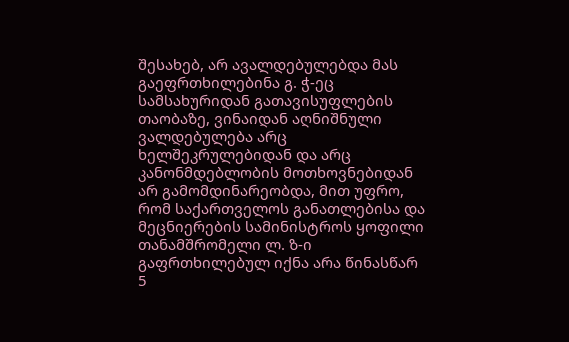შესახებ, არ ავალდებულებდა მას გაეფრთხილებინა გ. ჭ-ეც სამსახურიდან გათავისუფლების თაობაზე, ვინაიდან აღნიშნული ვალდებულება არც ხელშეკრულებიდან და არც კანონმდებლობის მოთხოვნებიდან არ გამომდინარეობდა, მით უფრო, რომ საქართველოს განათლებისა და მეცნიერების სამინისტროს ყოფილი თანამშრომელი ლ. ზ-ი გაფრთხილებულ იქნა არა წინასწარ 5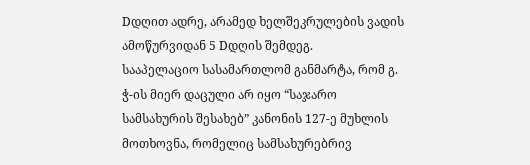Dდღით ადრე, არამედ ხელშეკრულების ვადის ამოწურვიდან 5 Dდღის შემდეგ.
სააპელაციო სასამართლომ განმარტა, რომ გ. ჭ-ის მიერ დაცული არ იყო “საჯარო სამსახურის შესახებ” კანონის 127-ე მუხლის მოთხოვნა, რომელიც სამსახურებრივ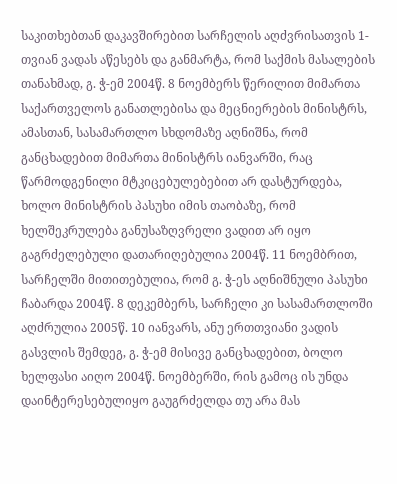საკითხებთან დაკავშირებით სარჩელის აღძვრისათვის 1-თვიან ვადას აწესებს და განმარტა, რომ საქმის მასალების თანახმად, გ. ჭ-ემ 2004წ. 8 ნოემბერს წერილით მიმართა საქართველოს განათლებისა და მეცნიერების მინისტრს, ამასთან, სასამართლო სხდომაზე აღნიშნა, რომ განცხადებით მიმართა მინისტრს იანვარში, რაც წარმოდგენილი მტკიცებულებებით არ დასტურდება, ხოლო მინისტრის პასუხი იმის თაობაზე, რომ ხელშეკრულება განუსაზღვრელი ვადით არ იყო გაგრძელებული დათარიღებულია 2004წ. 11 ნოემბრით, სარჩელში მითითებულია, რომ გ. ჭ-ეს აღნიშნული პასუხი ჩაბარდა 2004წ. 8 დეკემბერს, სარჩელი კი სასამართლოში აღძრულია 2005წ. 10 იანვარს, ანუ ერთთვიანი ვადის გასვლის შემდეგ, გ. ჭ-ემ მისივე განცხადებით, ბოლო ხელფასი აიღო 2004წ. ნოემბერში, რის გამოც ის უნდა დაინტერესებულიყო გაუგრძელდა თუ არა მას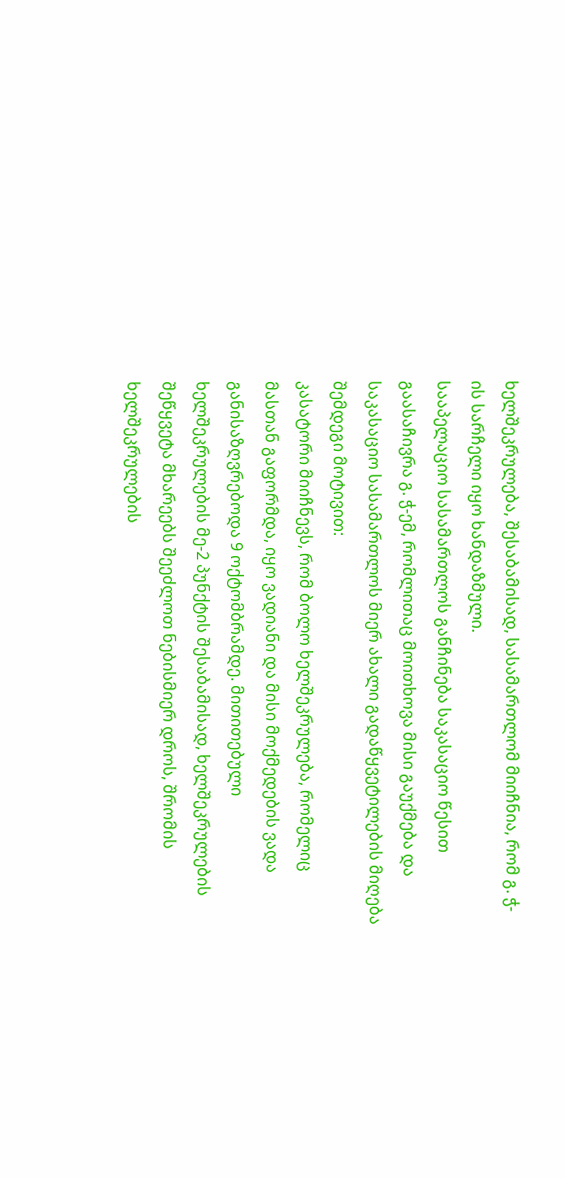ხელშეკრულება, შესაბამისად, სასამართლომ მიიჩნია, რომ გ. ჭ-ის სარჩელი იყო ხანდაზმული.
სააპელაციო სასამართლოს განჩინება საკასაციო წესით გაასაჩივრა გ. ჭ-ემ, რომლითაც მოითხოვა მისი გაუქმება და საკასაციო სასამართლოს მიერ ახალი გადაწყვეტილების მიღება შემდეგი მოტივით:
კასატორი მიიჩნევს, რომ ბოლო ხელშეკრულება, რომელიც მასთან გაფორმდა, იყო ვადიანი და მისი მოქმედების ვადა განისაზღვრებოდა 9 ოქტომბრამდე. მითითებული ხელშეკრულების მე-2 პუნქტის შესაბამისად, ხელშეკრულების შეწყვეტა მხარეებს შეეძლოთ ნებისმიერ დროს, შრომის ხელშეკრულების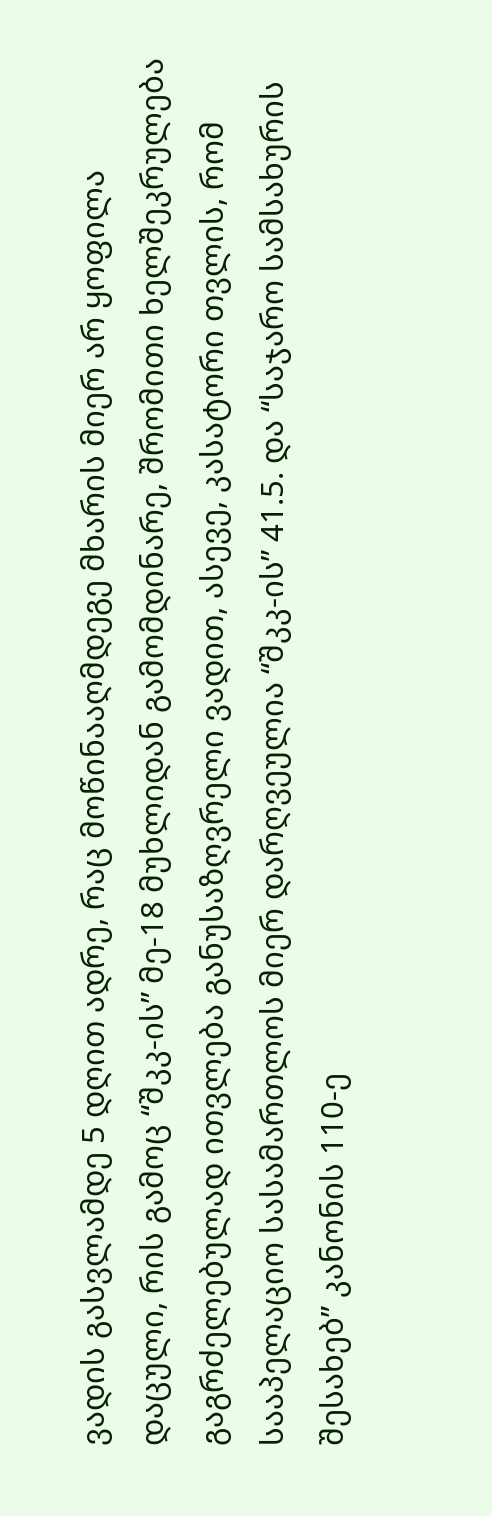ვადის გასვლამდე 5 დღით ადრე, რაც მოწინააღმდეგე მხარის მიერ არ ყოფილა დაცული, რის გამოც “შკკ-ის” მე-18 მუხლიდან გამომდინარე, შრომითი ხელშეკრულება გაგრძელებულად ითვლება განუსაზღვრელი ვადით, ასევე, კასატორი თვლის, რომ სააპელაციო სასამართლოს მიერ დარღვეულია “შკკ-ის” 41.5. და “საჯარო სამსახურის შესახებ” კანონის 110-ე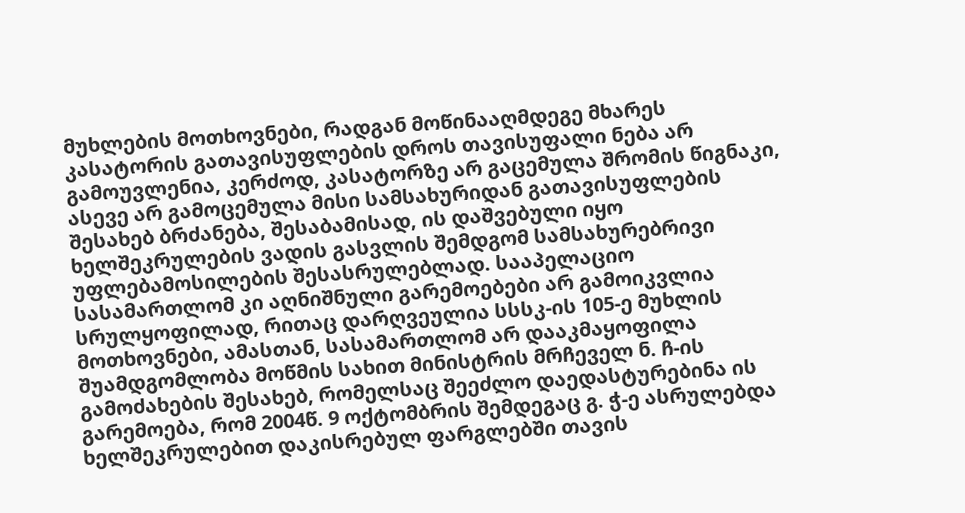მუხლების მოთხოვნები, რადგან მოწინააღმდეგე მხარეს კასატორის გათავისუფლების დროს თავისუფალი ნება არ გამოუვლენია, კერძოდ, კასატორზე არ გაცემულა შრომის წიგნაკი, ასევე არ გამოცემულა მისი სამსახურიდან გათავისუფლების შესახებ ბრძანება, შესაბამისად, ის დაშვებული იყო ხელშეკრულების ვადის გასვლის შემდგომ სამსახურებრივი უფლებამოსილების შესასრულებლად. სააპელაციო სასამართლომ კი აღნიშნული გარემოებები არ გამოიკვლია სრულყოფილად, რითაც დარღვეულია სსსკ-ის 105-ე მუხლის მოთხოვნები, ამასთან, სასამართლომ არ დააკმაყოფილა შუამდგომლობა მოწმის სახით მინისტრის მრჩეველ ნ. ჩ-ის გამოძახების შესახებ, რომელსაც შეეძლო დაედასტურებინა ის გარემოება, რომ 2004წ. 9 ოქტომბრის შემდეგაც გ. ჭ-ე ასრულებდა ხელშეკრულებით დაკისრებულ ფარგლებში თავის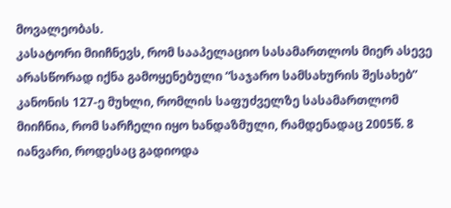მოვალეობას.
კასატორი მიიჩნევს, რომ სააპელაციო სასამართლოს მიერ ასევე არასწორად იქნა გამოყენებული “საჯარო სამსახურის შესახებ” კანონის 127-ე მუხლი, რომლის საფუძველზე სასამართლომ მიიჩნია, რომ სარჩელი იყო ხანდაზმული, რამდენადაც 2005წ. 8 იანვარი, როდესაც გადიოდა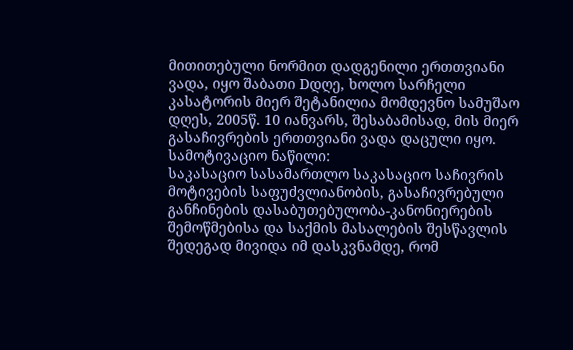მითითებული ნორმით დადგენილი ერთთვიანი ვადა, იყო შაბათი Dდღე, ხოლო სარჩელი კასატორის მიერ შეტანილია მომდევნო სამუშაო დღეს, 2005წ. 10 იანვარს, შესაბამისად, მის მიერ გასაჩივრების ერთთვიანი ვადა დაცული იყო.
სამოტივაციო ნაწილი:
საკასაციო სასამართლო საკასაციო საჩივრის მოტივების საფუძვლიანობის, გასაჩივრებული განჩინების დასაბუთებულობა-კანონიერების შემოწმებისა და საქმის მასალების შესწავლის შედეგად მივიდა იმ დასკვნამდე, რომ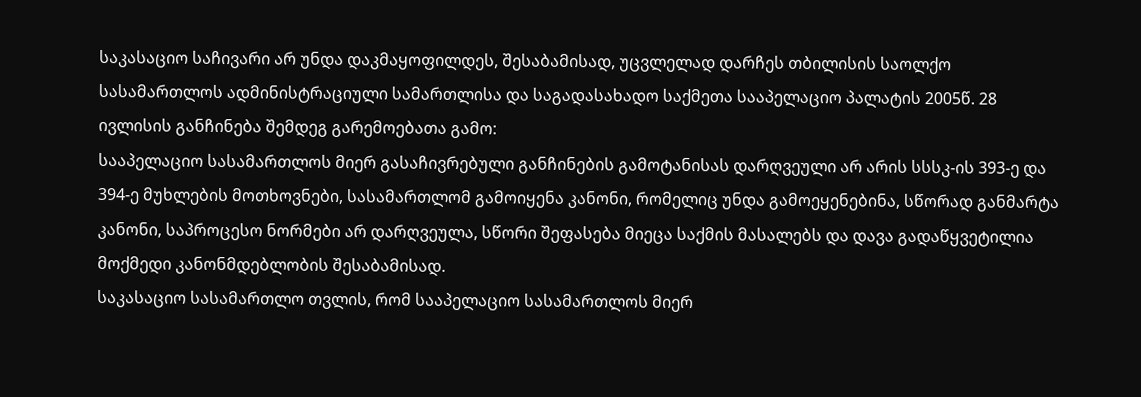საკასაციო საჩივარი არ უნდა დაკმაყოფილდეს, შესაბამისად, უცვლელად დარჩეს თბილისის საოლქო სასამართლოს ადმინისტრაციული სამართლისა და საგადასახადო საქმეთა სააპელაციო პალატის 2005წ. 28 ივლისის განჩინება შემდეგ გარემოებათა გამო:
სააპელაციო სასამართლოს მიერ გასაჩივრებული განჩინების გამოტანისას დარღვეული არ არის სსსკ-ის 393-ე და 394-ე მუხლების მოთხოვნები, სასამართლომ გამოიყენა კანონი, რომელიც უნდა გამოეყენებინა, სწორად განმარტა კანონი, საპროცესო ნორმები არ დარღვეულა, სწორი შეფასება მიეცა საქმის მასალებს და დავა გადაწყვეტილია მოქმედი კანონმდებლობის შესაბამისად.
საკასაციო სასამართლო თვლის, რომ სააპელაციო სასამართლოს მიერ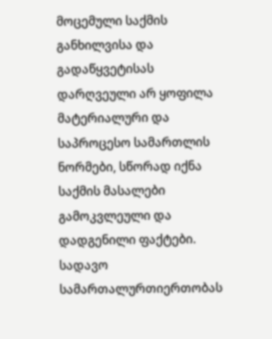მოცემული საქმის განხილვისა და გადაწყვეტისას დარღვეული არ ყოფილა მატერიალური და საპროცესო სამართლის ნორმები, სწორად იქნა საქმის მასალები გამოკვლეული და დადგენილი ფაქტები. სადავო სამართალურთიერთობას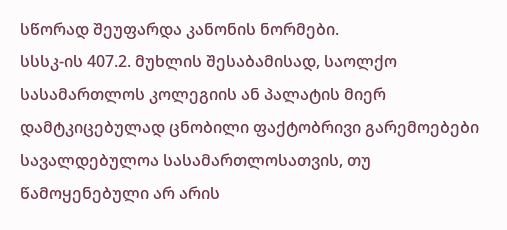სწორად შეუფარდა კანონის ნორმები.
სსსკ-ის 407.2. მუხლის შესაბამისად, საოლქო სასამართლოს კოლეგიის ან პალატის მიერ დამტკიცებულად ცნობილი ფაქტობრივი გარემოებები სავალდებულოა სასამართლოსათვის, თუ წამოყენებული არ არის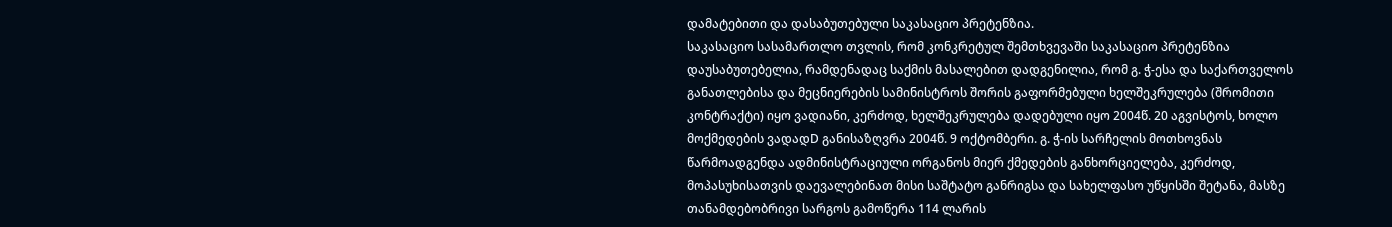დამატებითი და დასაბუთებული საკასაციო პრეტენზია.
საკასაციო სასამართლო თვლის, რომ კონკრეტულ შემთხვევაში საკასაციო პრეტენზია დაუსაბუთებელია, რამდენადაც საქმის მასალებით დადგენილია, რომ გ. ჭ-ესა და საქართველოს განათლებისა და მეცნიერების სამინისტროს შორის გაფორმებული ხელშეკრულება (შრომითი კონტრაქტი) იყო ვადიანი, კერძოდ, ხელშეკრულება დადებული იყო 2004წ. 20 აგვისტოს, ხოლო მოქმედების ვადადD განისაზღვრა 2004წ. 9 ოქტომბერი. გ. ჭ-ის სარჩელის მოთხოვნას წარმოადგენდა ადმინისტრაციული ორგანოს მიერ ქმედების განხორციელება, კერძოდ, მოპასუხისათვის დაევალებინათ მისი საშტატო განრიგსა და სახელფასო უწყისში შეტანა, მასზე თანამდებობრივი სარგოს გამოწერა 114 ლარის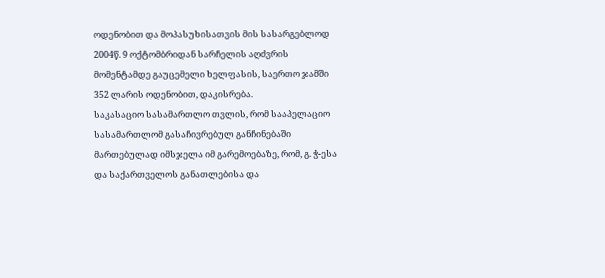ოდენობით და მოპასუხისათვის მის სასარგებლოდ 2004წ. 9 ოქტომბრიდან სარჩელის აღძვრის მომენტამდე გაუცემელი ხელფასის, საერთო ჯამში 352 ლარის ოდენობით, დაკისრება.
საკასაციო სასამართლო თვლის, რომ სააპელაციო სასამართლომ გასაჩივრებულ განჩინებაში მართებულად იმსჯელა იმ გარემოებაზე, რომ, გ. ჭ-ესა და საქართველოს განათლებისა და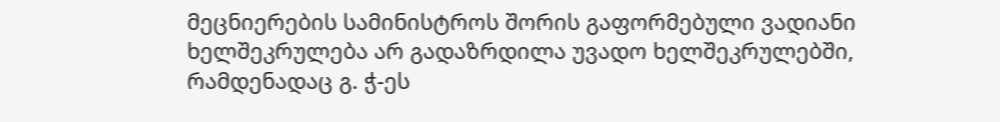მეცნიერების სამინისტროს შორის გაფორმებული ვადიანი ხელშეკრულება არ გადაზრდილა უვადო ხელშეკრულებში, რამდენადაც გ. ჭ-ეს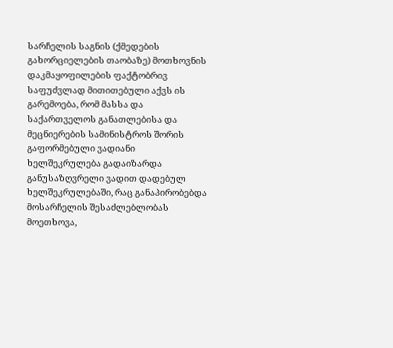სარჩელის საგნის (ქმედების გახორციელების თაობაზე) მოთხოვნის დაკმაყოფილების ფაქტობრივ საფუძვლად მითითებული აქვს ის გარემოება, რომ მასსა და საქართველოს განათლებისა და მეცნიერების სამინისტროს შორის გაფორმებული ვადიანი ხელშეკრულება გადაიზარდა განუსაზღვრელი ვადით დადებულ ხელშეკრულებაში, რაც განაპირობებდა მოსარჩელის შესაძლებლობას მოეთხოვა,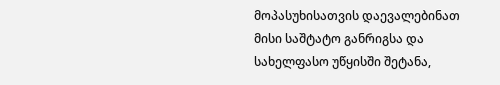მოპასუხისათვის დაევალებინათ მისი საშტატო განრიგსა და სახელფასო უწყისში შეტანა,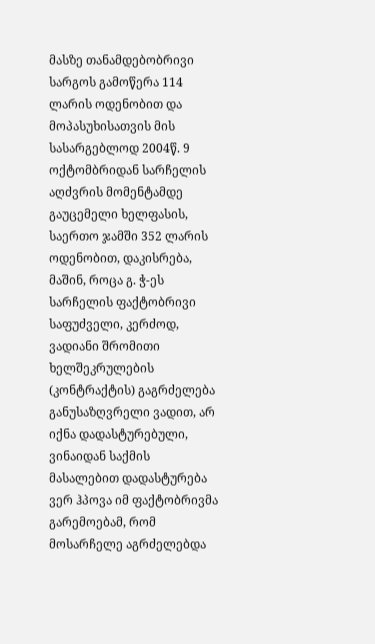მასზე თანამდებობრივი სარგოს გამოწერა 114 ლარის ოდენობით და მოპასუხისათვის მის სასარგებლოდ 2004წ. 9 ოქტომბრიდან სარჩელის აღძვრის მომენტამდე გაუცემელი ხელფასის, საერთო ჯამში 352 ლარის ოდენობით, დაკისრება, მაშინ, როცა გ. ჭ-ეს სარჩელის ფაქტობრივი საფუძველი, კერძოდ, ვადიანი შრომითი ხელშეკრულების (კონტრაქტის) გაგრძელება განუსაზღვრელი ვადით, არ იქნა დადასტურებული, ვინაიდან საქმის მასალებით დადასტურება ვერ ჰპოვა იმ ფაქტობრივმა გარემოებამ, რომ მოსარჩელე აგრძელებდა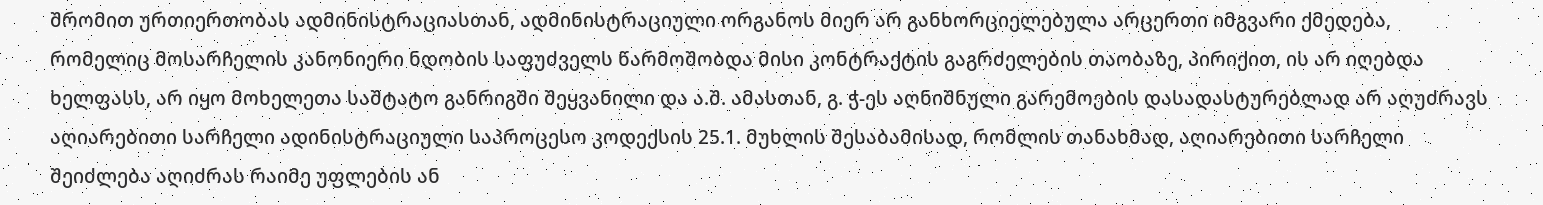შრომით ურთიერთობას ადმინისტრაციასთან, ადმინისტრაციული ორგანოს მიერ არ განხორციელებულა არცერთი იმგვარი ქმედება, რომელიც მოსარჩელის კანონიერი ნდობის საფუძველს წარმოშობდა მისი კონტრაქტის გაგრძელების თაობაზე, პირიქით, ის არ იღებდა ხელფასს, არ იყო მოხელეთა საშტატო განრიგში შეყვანილი და ა.შ. ამასთან, გ. ჭ-ეს აღნიშნული გარემოების დასადასტურებლად არ აღუძრავს აღიარებითი სარჩელი ადინისტრაციული საპროცესო კოდექსის 25.1. მუხლის შესაბამისად, რომლის თანახმად, აღიარებითი სარჩელი შეიძლება აღიძრას რაიმე უფლების ან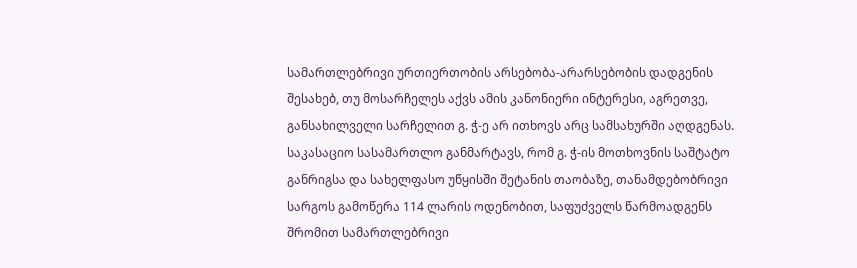სამართლებრივი ურთიერთობის არსებობა-არარსებობის დადგენის შესახებ, თუ მოსარჩელეს აქვს ამის კანონიერი ინტერესი, აგრეთვე, განსახილველი სარჩელით გ. ჭ-ე არ ითხოვს არც სამსახურში აღდგენას.
საკასაციო სასამართლო განმარტავს, რომ გ. ჭ-ის მოთხოვნის საშტატო განრიგსა და სახელფასო უწყისში შეტანის თაობაზე, თანამდებობრივი სარგოს გამოწერა 114 ლარის ოდენობით, საფუძველს წარმოადგენს შრომით სამართლებრივი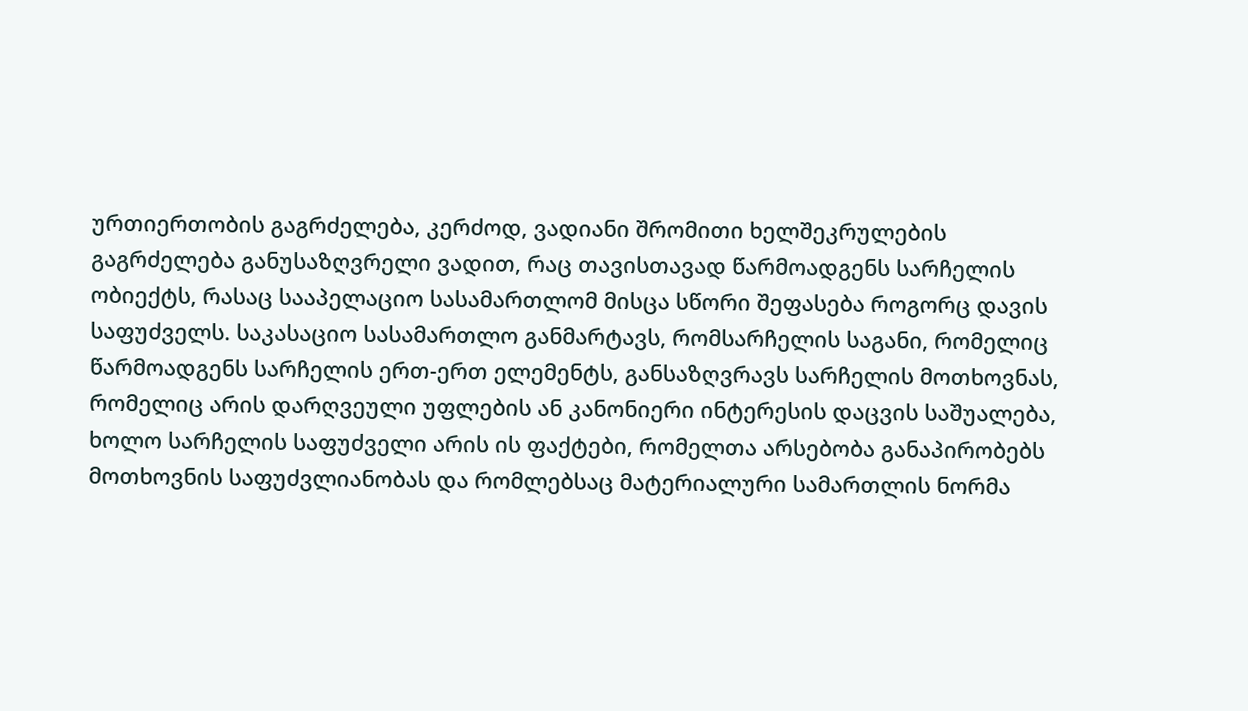ურთიერთობის გაგრძელება, კერძოდ, ვადიანი შრომითი ხელშეკრულების გაგრძელება განუსაზღვრელი ვადით, რაც თავისთავად წარმოადგენს სარჩელის ობიექტს, რასაც სააპელაციო სასამართლომ მისცა სწორი შეფასება როგორც დავის საფუძველს. საკასაციო სასამართლო განმარტავს, რომსარჩელის საგანი, რომელიც წარმოადგენს სარჩელის ერთ-ერთ ელემენტს, განსაზღვრავს სარჩელის მოთხოვნას, რომელიც არის დარღვეული უფლების ან კანონიერი ინტერესის დაცვის საშუალება, ხოლო სარჩელის საფუძველი არის ის ფაქტები, რომელთა არსებობა განაპირობებს მოთხოვნის საფუძვლიანობას და რომლებსაც მატერიალური სამართლის ნორმა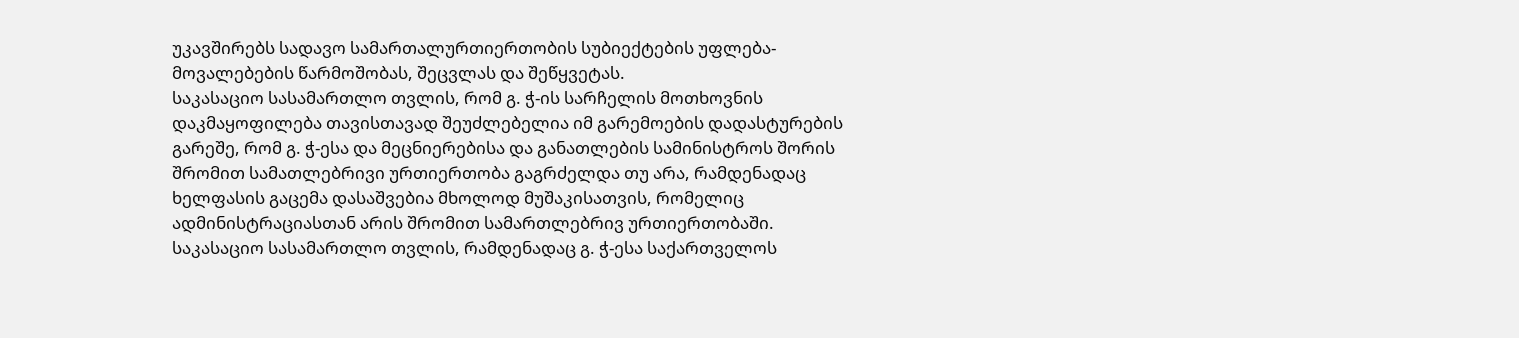უკავშირებს სადავო სამართალურთიერთობის სუბიექტების უფლება-მოვალებების წარმოშობას, შეცვლას და შეწყვეტას.
საკასაციო სასამართლო თვლის, რომ გ. ჭ-ის სარჩელის მოთხოვნის დაკმაყოფილება თავისთავად შეუძლებელია იმ გარემოების დადასტურების გარეშე, რომ გ. ჭ-ესა და მეცნიერებისა და განათლების სამინისტროს შორის შრომით სამათლებრივი ურთიერთობა გაგრძელდა თუ არა, რამდენადაც ხელფასის გაცემა დასაშვებია მხოლოდ მუშაკისათვის, რომელიც ადმინისტრაციასთან არის შრომით სამართლებრივ ურთიერთობაში.
საკასაციო სასამართლო თვლის, რამდენადაც გ. ჭ-ესა საქართველოს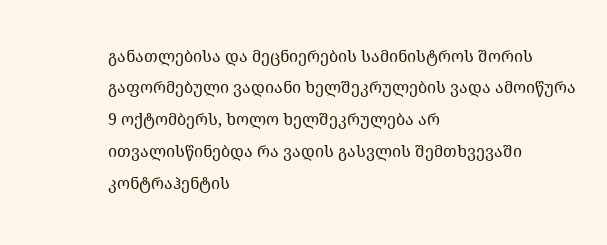განათლებისა და მეცნიერების სამინისტროს შორის გაფორმებული ვადიანი ხელშეკრულების ვადა ამოიწურა 9 ოქტომბერს, ხოლო ხელშეკრულება არ ითვალისწინებდა რა ვადის გასვლის შემთხვევაში კონტრაჰენტის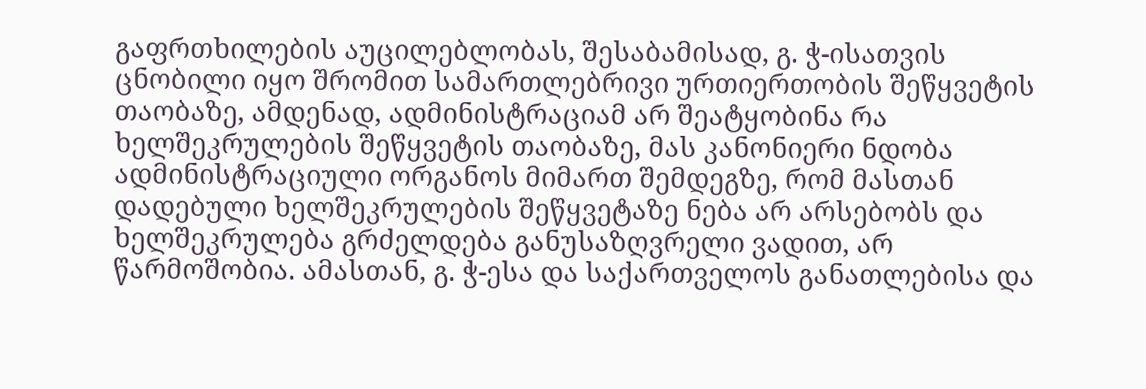გაფრთხილების აუცილებლობას, შესაბამისად, გ. ჭ-ისათვის ცნობილი იყო შრომით სამართლებრივი ურთიერთობის შეწყვეტის თაობაზე, ამდენად, ადმინისტრაციამ არ შეატყობინა რა ხელშეკრულების შეწყვეტის თაობაზე, მას კანონიერი ნდობა ადმინისტრაციული ორგანოს მიმართ შემდეგზე, რომ მასთან დადებული ხელშეკრულების შეწყვეტაზე ნება არ არსებობს და ხელშეკრულება გრძელდება განუსაზღვრელი ვადით, არ წარმოშობია. ამასთან, გ. ჭ-ესა და საქართველოს განათლებისა და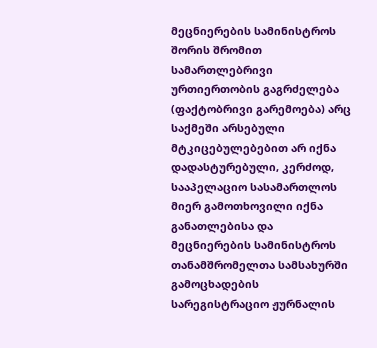მეცნიერების სამინისტროს შორის შრომით სამართლებრივი ურთიერთობის გაგრძელება (ფაქტობრივი გარემოება) არც საქმეში არსებული მტკიცებულებებით არ იქნა დადასტურებული, კერძოდ, სააპელაციო სასამართლოს მიერ გამოთხოვილი იქნა განათლებისა და მეცნიერების სამინისტროს თანამშრომელთა სამსახურში გამოცხადების სარეგისტრაციო ჟურნალის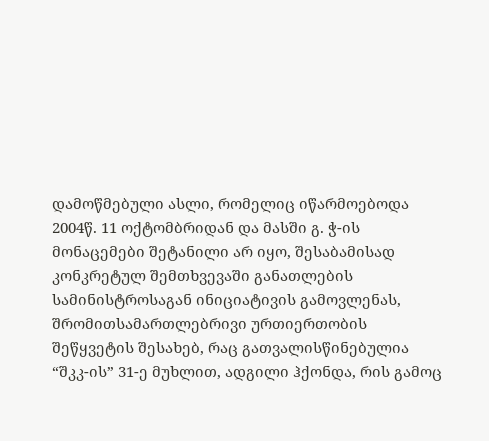დამოწმებული ასლი, რომელიც იწარმოებოდა 2004წ. 11 ოქტომბრიდან და მასში გ. ჭ-ის მონაცემები შეტანილი არ იყო, შესაბამისად კონკრეტულ შემთხვევაში განათლების სამინისტროსაგან ინიციატივის გამოვლენას, შრომითსამართლებრივი ურთიერთობის შეწყვეტის შესახებ, რაც გათვალისწინებულია “შკკ-ის” 31-ე მუხლით, ადგილი ჰქონდა, რის გამოც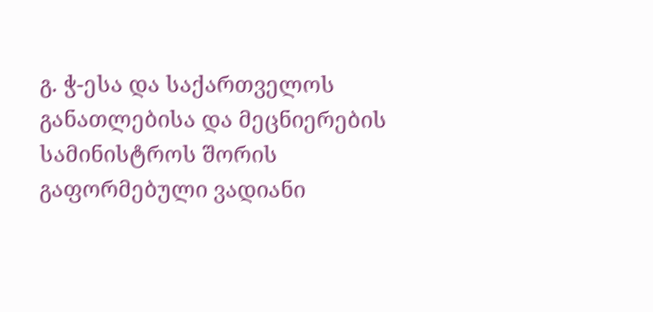გ. ჭ-ესა და საქართველოს განათლებისა და მეცნიერების სამინისტროს შორის გაფორმებული ვადიანი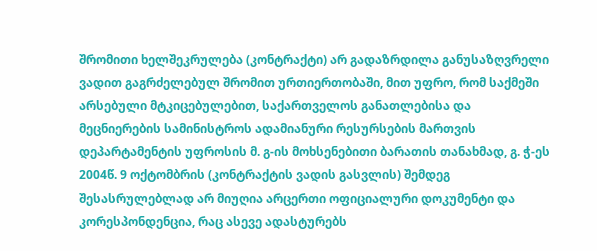შრომითი ხელშეკრულება (კონტრაქტი) არ გადაზრდილა განუსაზღვრელი ვადით გაგრძელებულ შრომით ურთიერთობაში, მით უფრო, რომ საქმეში არსებული მტკიცებულებით, საქართველოს განათლებისა და მეცნიერების სამინისტროს ადამიანური რესურსების მართვის დეპარტამენტის უფროსის მ. გ-ის მოხსენებითი ბარათის თანახმად, გ. ჭ-ეს 2004წ. 9 ოქტომბრის (კონტრაქტის ვადის გასვლის) შემდეგ შესასრულებლად არ მიუღია არცერთი ოფიციალური დოკუმენტი და კორესპონდენცია, რაც ასევე ადასტურებს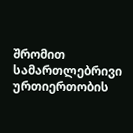შრომით სამართლებრივი ურთიერთობის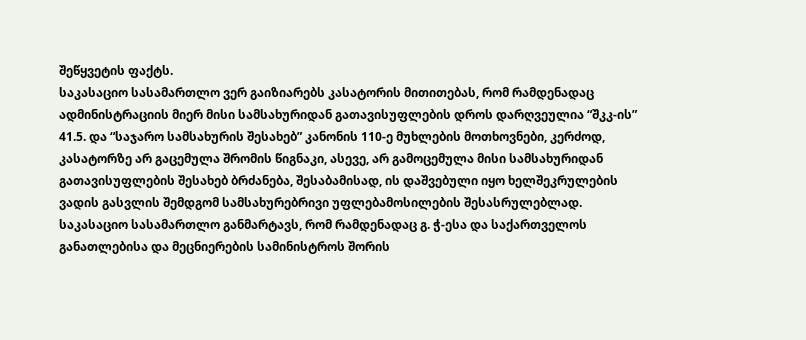შეწყვეტის ფაქტს.
საკასაციო სასამართლო ვერ გაიზიარებს კასატორის მითითებას, რომ რამდენადაც ადმინისტრაციის მიერ მისი სამსახურიდან გათავისუფლების დროს დარღვეულია “შკკ-ის” 41.5. და “საჯარო სამსახურის შესახებ” კანონის 110-ე მუხლების მოთხოვნები, კერძოდ, კასატორზე არ გაცემულა შრომის წიგნაკი, ასევე, არ გამოცემულა მისი სამსახურიდან გათავისუფლების შესახებ ბრძანება, შესაბამისად, ის დაშვებული იყო ხელშეკრულების ვადის გასვლის შემდგომ სამსახურებრივი უფლებამოსილების შესასრულებლად. საკასაციო სასამართლო განმარტავს, რომ რამდენადაც გ. ჭ-ესა და საქართველოს განათლებისა და მეცნიერების სამინისტროს შორის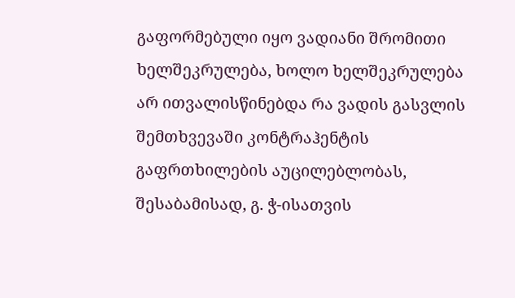გაფორმებული იყო ვადიანი შრომითი ხელშეკრულება, ხოლო ხელშეკრულება არ ითვალისწინებდა რა ვადის გასვლის შემთხვევაში კონტრაჰენტის გაფრთხილების აუცილებლობას, შესაბამისად, გ. ჭ-ისათვის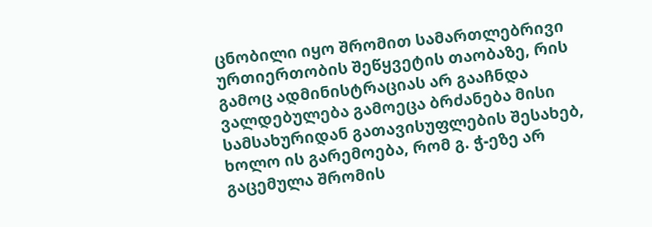ცნობილი იყო შრომით სამართლებრივი ურთიერთობის შეწყვეტის თაობაზე, რის გამოც ადმინისტრაციას არ გააჩნდა ვალდებულება გამოეცა ბრძანება მისი სამსახურიდან გათავისუფლების შესახებ, ხოლო ის გარემოება, რომ გ. ჭ-ეზე არ გაცემულა შრომის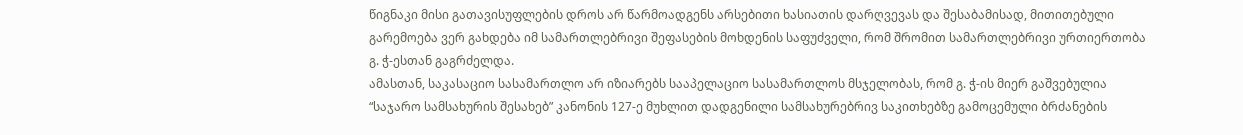წიგნაკი მისი გათავისუფლების დროს არ წარმოადგენს არსებითი ხასიათის დარღვევას და შესაბამისად, მითითებული გარემოება ვერ გახდება იმ სამართლებრივი შეფასების მოხდენის საფუძველი, რომ შრომით სამართლებრივი ურთიერთობა გ. ჭ-ესთან გაგრძელდა.
ამასთან, საკასაციო სასამართლო არ იზიარებს სააპელაციო სასამართლოს მსჯელობას, რომ გ. ჭ-ის მიერ გაშვებულია “საჯარო სამსახურის შესახებ” კანონის 127-ე მუხლით დადგენილი სამსახურებრივ საკითხებზე გამოცემული ბრძანების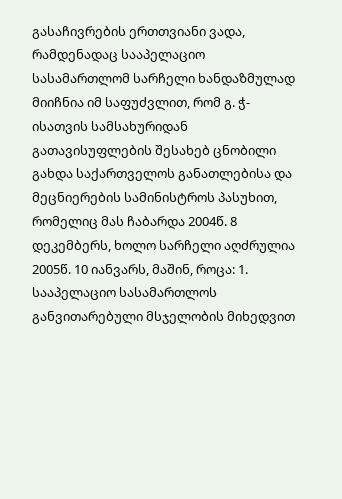გასაჩივრების ერთთვიანი ვადა, რამდენადაც სააპელაციო სასამართლომ სარჩელი ხანდაზმულად მიიჩნია იმ საფუძვლით, რომ გ. ჭ-ისათვის სამსახურიდან გათავისუფლების შესახებ ცნობილი გახდა საქართველოს განათლებისა და მეცნიერების სამინისტროს პასუხით, რომელიც მას ჩაბარდა 2004წ. 8 დეკემბერს, ხოლო სარჩელი აღძრულია 2005წ. 10 იანვარს, მაშინ, როცა: 1. სააპელაციო სასამართლოს განვითარებული მსჯელობის მიხედვით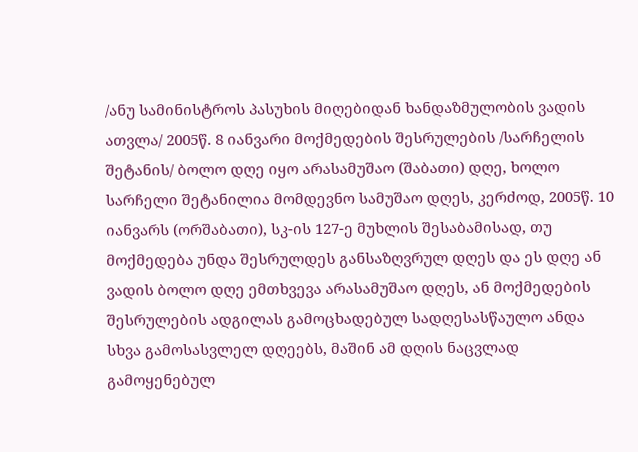/ანუ სამინისტროს პასუხის მიღებიდან ხანდაზმულობის ვადის ათვლა/ 2005წ. 8 იანვარი მოქმედების შესრულების /სარჩელის შეტანის/ ბოლო დღე იყო არასამუშაო (შაბათი) დღე, ხოლო სარჩელი შეტანილია მომდევნო სამუშაო დღეს, კერძოდ, 2005წ. 10 იანვარს (ორშაბათი), სკ-ის 127-ე მუხლის შესაბამისად, თუ მოქმედება უნდა შესრულდეს განსაზღვრულ დღეს და ეს დღე ან ვადის ბოლო დღე ემთხვევა არასამუშაო დღეს, ან მოქმედების შესრულების ადგილას გამოცხადებულ სადღესასწაულო ანდა სხვა გამოსასვლელ დღეებს, მაშინ ამ დღის ნაცვლად გამოყენებულ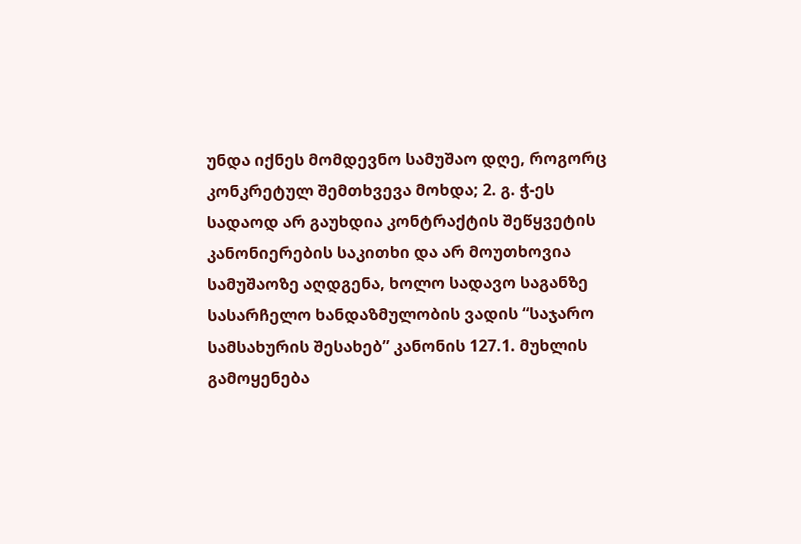უნდა იქნეს მომდევნო სამუშაო დღე, როგორც კონკრეტულ შემთხვევა მოხდა; 2. გ. ჭ-ეს სადაოდ არ გაუხდია კონტრაქტის შეწყვეტის კანონიერების საკითხი და არ მოუთხოვია სამუშაოზე აღდგენა, ხოლო სადავო საგანზე სასარჩელო ხანდაზმულობის ვადის “საჯარო სამსახურის შესახებ” კანონის 127.1. მუხლის გამოყენება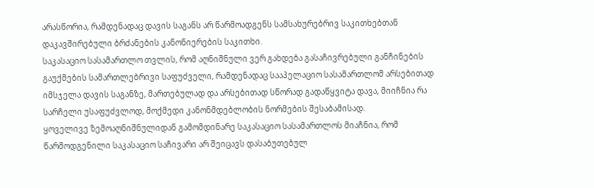არასწორია, რამდენადაც დავის საგანს არ წარმოადგენს სამსახურებრივ საკითხებთან დაკავშირებული ბრძანების კანონიერების საკითხი.
საკასაციო სასამართლო თვლის, რომ აღნიშნული ვერ გახდება გასაჩივრებული განჩინების გაუქმების სამართლებრივი საფუძველი, რამდენადაც სააპელაციო სასამართლომ არსებითად იმსჯელა დავის საგანზე, მართებულად და არსებითად სწორად გადაწყვიტა დავა, მიიჩნია რა სარჩელი უსაფუძვლოდ, მოქმედი კანონმდებლობის ნორმების შესაბამისად.
ყოველივე ზემოაღნიშნულიდან გამომდინარე საკასაციო სასამართლოს მიაჩნია, რომ წარმოდგენილი საკასაციო საჩივარი არ შეიცავს დასაბუთებულ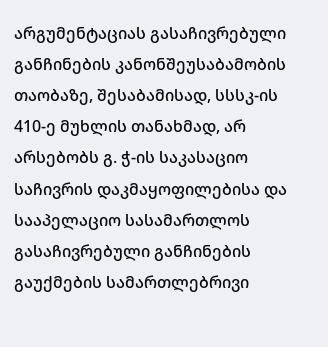არგუმენტაციას გასაჩივრებული განჩინების კანონშეუსაბამობის თაობაზე, შესაბამისად, სსსკ-ის 410-ე მუხლის თანახმად, არ არსებობს გ. ჭ-ის საკასაციო საჩივრის დაკმაყოფილებისა და სააპელაციო სასამართლოს გასაჩივრებული განჩინების გაუქმების სამართლებრივი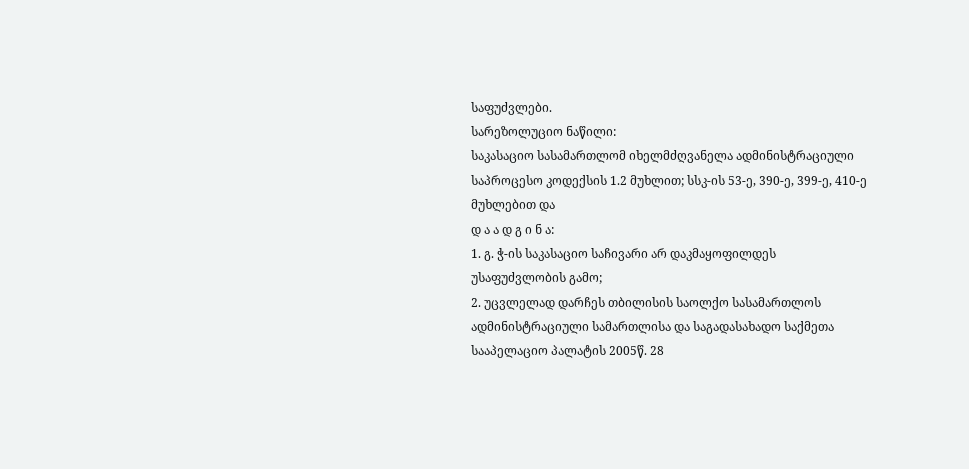საფუძვლები.
სარეზოლუციო ნაწილი:
საკასაციო სასამართლომ იხელმძღვანელა ადმინისტრაციული საპროცესო კოდექსის 1.2 მუხლით; სსკ-ის 53-ე, 390-ე, 399-ე, 410-ე მუხლებით და
დ ა ა დ გ ი ნ ა:
1. გ. ჭ-ის საკასაციო საჩივარი არ დაკმაყოფილდეს უსაფუძვლობის გამო;
2. უცვლელად დარჩეს თბილისის საოლქო სასამართლოს ადმინისტრაციული სამართლისა და საგადასახადო საქმეთა სააპელაციო პალატის 2005წ. 28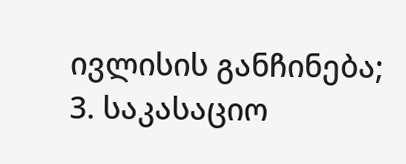ივლისის განჩინება;
3. საკასაციო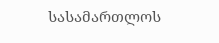სასამართლოს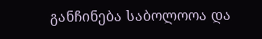განჩინება საბოლოოა და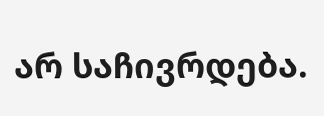არ საჩივრდება.